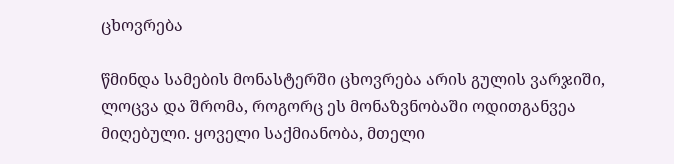ცხოვრება

წმინდა სამების მონასტერში ცხოვრება არის გულის ვარჯიში, ლოცვა და შრომა, როგორც ეს მონაზვნობაში ოდითგანვეა მიღებული. ყოველი საქმიანობა, მთელი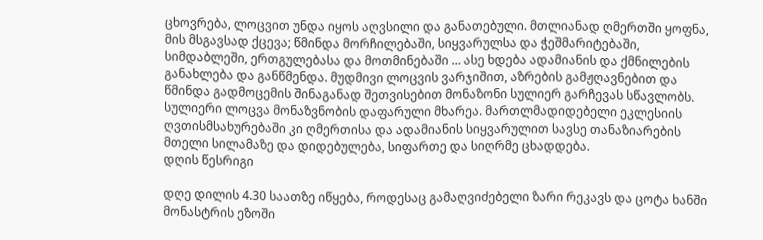ცხოვრება, ლოცვით უნდა იყოს აღვსილი და განათებული. მთლიანად ღმერთში ყოფნა, მის მსგავსად ქცევა; წმინდა მორჩილებაში, სიყვარულსა და ჭეშმარიტებაში, სიმდაბლეში, ერთგულებასა და მოთმინებაში … ასე ხდება ადამიანის და ქმნილების განახლება და განწმენდა. მუდმივი ლოცვის ვარჯიშით, აზრების გამჟღავნებით და წმინდა გადმოცემის შინაგანად შეთვისებით მონაზონი სულიერ გარჩევას სწავლობს.
სულიერი ლოცვა მონაზვნობის დაფარული მხარეა. მართლმადიდებელი ეკლესიის ღვთისმსახურებაში კი ღმერთისა და ადამიანის სიყვარულით სავსე თანაზიარების მთელი სილამაზე და დიდებულება, სიფართე და სიღრმე ცხადდება.
დღის წესრიგი

დღე დილის 4.30 საათზე იწყება, როდესაც გამაღვიძებელი ზარი რეკავს და ცოტა ხანში მონასტრის ეზოში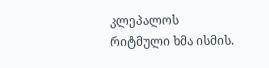კლეპალოს რიტმული ხმა ისმის.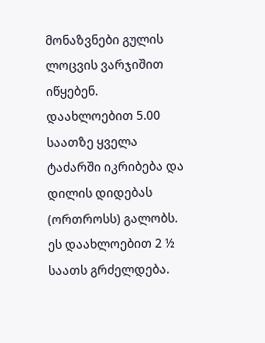მონაზვნები გულის ლოცვის ვარჯიშით იწყებენ.
დაახლოებით 5.00 საათზე ყველა ტაძარში იკრიბება და დილის დიდებას (ორთროსს) გალობს. ეს დაახლოებით 2 ½ საათს გრძელდება.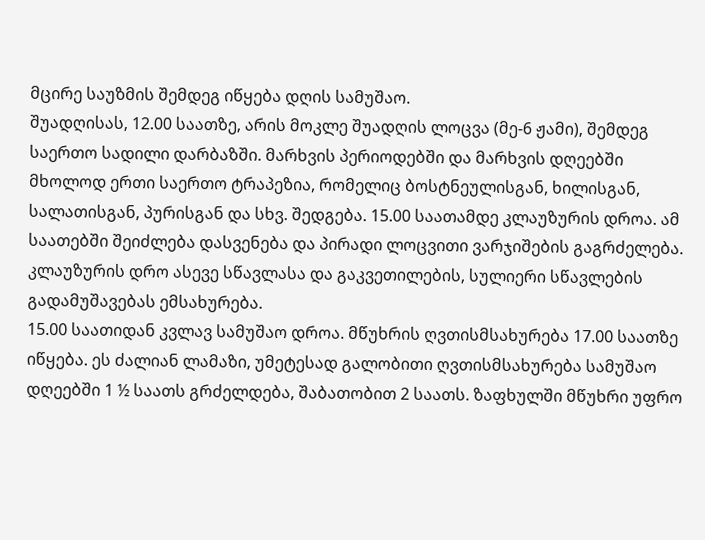მცირე საუზმის შემდეგ იწყება დღის სამუშაო.
შუადღისას, 12.00 საათზე, არის მოკლე შუადღის ლოცვა (მე-6 ჟამი), შემდეგ საერთო სადილი დარბაზში. მარხვის პერიოდებში და მარხვის დღეებში მხოლოდ ერთი საერთო ტრაპეზია, რომელიც ბოსტნეულისგან, ხილისგან, სალათისგან, პურისგან და სხვ. შედგება. 15.00 საათამდე კლაუზურის დროა. ამ საათებში შეიძლება დასვენება და პირადი ლოცვითი ვარჯიშების გაგრძელება. კლაუზურის დრო ასევე სწავლასა და გაკვეთილების, სულიერი სწავლების გადამუშავებას ემსახურება.
15.00 საათიდან კვლავ სამუშაო დროა. მწუხრის ღვთისმსახურება 17.00 საათზე იწყება. ეს ძალიან ლამაზი, უმეტესად გალობითი ღვთისმსახურება სამუშაო დღეებში 1 ½ საათს გრძელდება, შაბათობით 2 საათს. ზაფხულში მწუხრი უფრო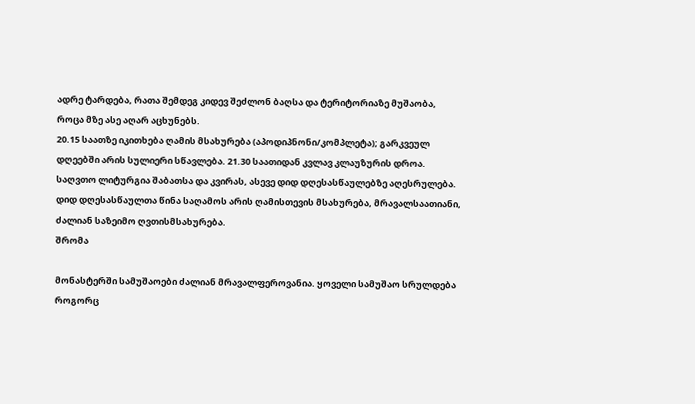ადრე ტარდება, რათა შემდეგ კიდევ შეძლონ ბაღსა და ტერიტორიაზე მუშაობა, როცა მზე ასე აღარ აცხუნებს.
20.15 საათზე იკითხება ღამის მსახურება (აპოდიპნონი/კომპლეტა); გარკვეულ დღეებში არის სულიერი სწავლება. 21.30 საათიდან კვლავ კლაუზურის დროა. საღვთო ლიტურგია შაბათსა და კვირას, ასევე დიდ დღესასწაულებზე აღესრულება. დიდ დღესასწაულთა წინა საღამოს არის ღამისთევის მსახურება, მრავალსაათიანი, ძალიან საზეიმო ღვთისმსახურება.
შრომა

მონასტერში სამუშაოები ძალიან მრავალფეროვანია. ყოველი სამუშაო სრულდება როგორც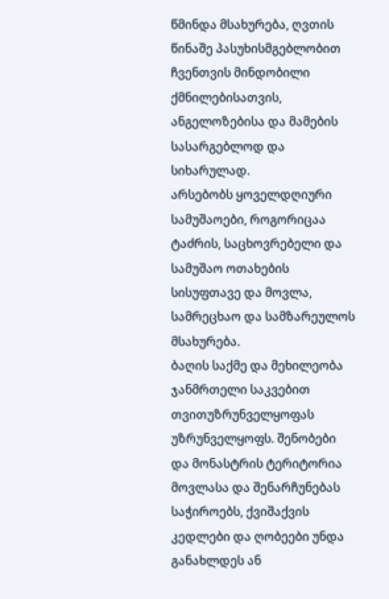წმინდა მსახურება, ღვთის წინაშე პასუხისმგებლობით ჩვენთვის მინდობილი ქმნილებისათვის, ანგელოზებისა და მამების სასარგებლოდ და სიხარულად.
არსებობს ყოველდღიური სამუშაოები, როგორიცაა ტაძრის, საცხოვრებელი და სამუშაო ოთახების სისუფთავე და მოვლა, სამრეცხაო და სამზარეულოს მსახურება.
ბაღის საქმე და მეხილეობა ჯანმრთელი საკვებით თვითუზრუნველყოფას უზრუნველყოფს. შენობები და მონასტრის ტერიტორია მოვლასა და შენარჩუნებას საჭიროებს, ქვიშაქვის კედლები და ღობეები უნდა განახლდეს ან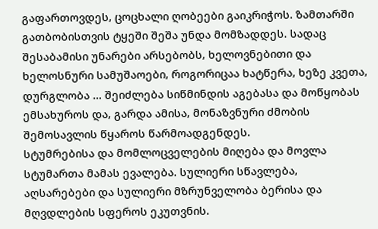გაფართოვდეს, ცოცხალი ღობეები გაიკრიჭოს. ზამთარში გათბობისთვის ტყეში შეშა უნდა მომზადდეს. სადაც შესაბამისი უნარები არსებობს, ხელოვნებითი და ხელოსნური სამუშაოები, როგორიცაა ხატწერა, ხეზე კვეთა, დურგლობა … შეიძლება სიწმინდის აგებასა და მოწყობას ემსახუროს და, გარდა ამისა, მონაზვნური ძმობის შემოსავლის წყაროს წარმოადგენდეს.
სტუმრებისა და მომლოცველების მიღება და მოვლა სტუმართა მამას ევალება. სულიერი სწავლება, აღსარებები და სულიერი მზრუნველობა ბერისა და მღვდლების სფეროს ეკუთვნის.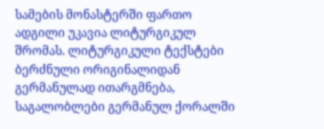სამების მონასტერში ფართო ადგილი უკავია ლიტურგიკულ შრომას. ლიტურგიკული ტექსტები ბერძნული ორიგინალიდან გერმანულად ითარგმნება, საგალობლები გერმანულ ქორალში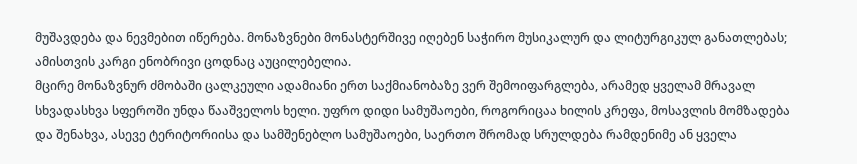მუშავდება და ნევმებით იწერება. მონაზვნები მონასტერშივე იღებენ საჭირო მუსიკალურ და ლიტურგიკულ განათლებას; ამისთვის კარგი ენობრივი ცოდნაც აუცილებელია.
მცირე მონაზვნურ ძმობაში ცალკეული ადამიანი ერთ საქმიანობაზე ვერ შემოიფარგლება, არამედ ყველამ მრავალ სხვადასხვა სფეროში უნდა წააშველოს ხელი. უფრო დიდი სამუშაოები, როგორიცაა ხილის კრეფა, მოსავლის მომზადება და შენახვა, ასევე ტერიტორიისა და სამშენებლო სამუშაოები, საერთო შრომად სრულდება რამდენიმე ან ყველა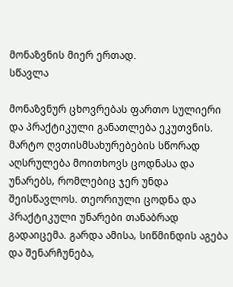მონაზვნის მიერ ერთად.
სწავლა

მონაზვნურ ცხოვრებას ფართო სულიერი და პრაქტიკული განათლება ეკუთვნის. მარტო ღვთისმსახურებების სწორად აღსრულება მოითხოვს ცოდნასა და უნარებს, რომლებიც ჯერ უნდა შეისწავლოს. თეორიული ცოდნა და პრაქტიკული უნარები თანაბრად გადაიცემა. გარდა ამისა, სიწმინდის აგება და შენარჩუნება,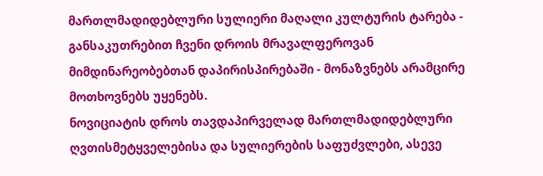მართლმადიდებლური სულიერი მაღალი კულტურის ტარება - განსაკუთრებით ჩვენი დროის მრავალფეროვან მიმდინარეობებთან დაპირისპირებაში - მონაზვნებს არამცირე მოთხოვნებს უყენებს.
ნოვიციატის დროს თავდაპირველად მართლმადიდებლური ღვთისმეტყველებისა და სულიერების საფუძვლები, ასევე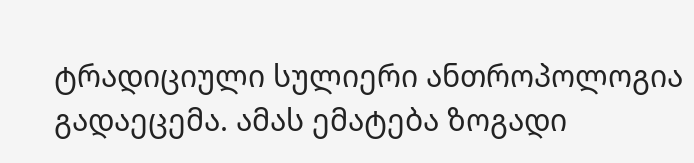ტრადიციული სულიერი ანთროპოლოგია გადაეცემა. ამას ემატება ზოგადი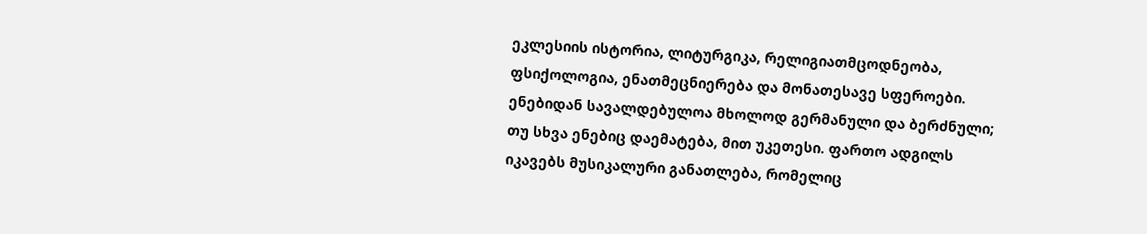ეკლესიის ისტორია, ლიტურგიკა, რელიგიათმცოდნეობა, ფსიქოლოგია, ენათმეცნიერება და მონათესავე სფეროები. ენებიდან სავალდებულოა მხოლოდ გერმანული და ბერძნული; თუ სხვა ენებიც დაემატება, მით უკეთესი. ფართო ადგილს იკავებს მუსიკალური განათლება, რომელიც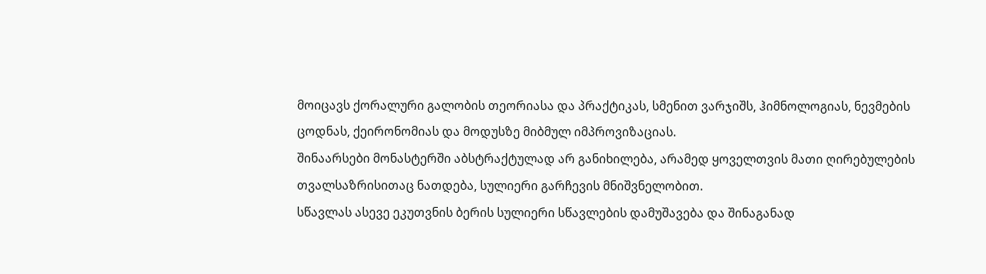მოიცავს ქორალური გალობის თეორიასა და პრაქტიკას, სმენით ვარჯიშს, ჰიმნოლოგიას, ნევმების ცოდნას, ქეირონომიას და მოდუსზე მიბმულ იმპროვიზაციას.
შინაარსები მონასტერში აბსტრაქტულად არ განიხილება, არამედ ყოველთვის მათი ღირებულების თვალსაზრისითაც ნათდება, სულიერი გარჩევის მნიშვნელობით.
სწავლას ასევე ეკუთვნის ბერის სულიერი სწავლების დამუშავება და შინაგანად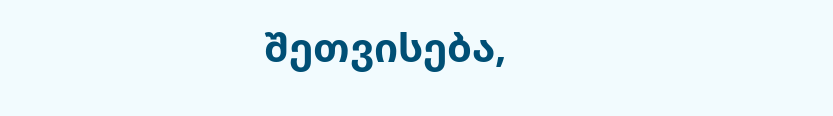შეთვისება,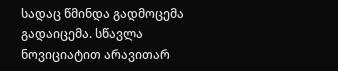სადაც წმინდა გადმოცემა გადაიცემა. სწავლა ნოვიციატით არავითარ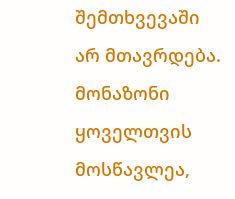შემთხვევაში არ მთავრდება. მონაზონი ყოველთვის მოსწავლეა,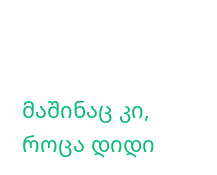მაშინაც კი, როცა დიდი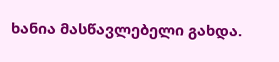ხანია მასწავლებელი გახდა.